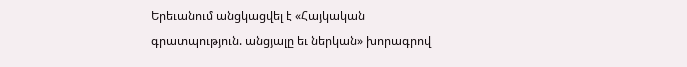Երեւանում անցկացվել է «Հայկական գրատպություն. անցյալը եւ ներկան» խորագրով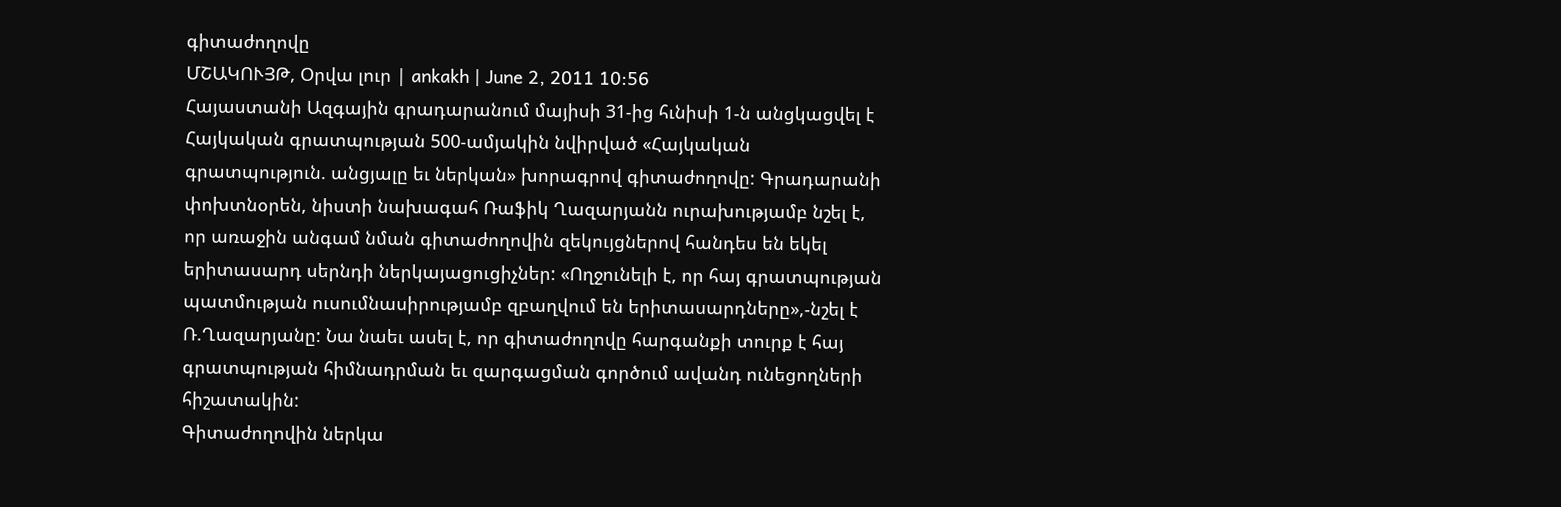գիտաժողովը
ՄՇԱԿՈՒՅԹ, Օրվա լուր | ankakh | June 2, 2011 10:56
Հայաստանի Ազգային գրադարանում մայիսի 31-ից հւնիսի 1-ն անցկացվել է Հայկական գրատպության 500-ամյակին նվիրված «Հայկական գրատպություն. անցյալը եւ ներկան» խորագրով գիտաժողովը: Գրադարանի փոխտնօրեն, նիստի նախագահ Ռաֆիկ Ղազարյանն ուրախությամբ նշել է, որ առաջին անգամ նման գիտաժողովին զեկույցներով հանդես են եկել երիտասարդ սերնդի ներկայացուցիչներ: «Ողջունելի է, որ հայ գրատպության պատմության ուսումնասիրությամբ զբաղվում են երիտասարդները»,-նշել է Ռ.Ղազարյանը: Նա նաեւ ասել է, որ գիտաժողովը հարգանքի տուրք է հայ գրատպության հիմնադրման եւ զարգացման գործում ավանդ ունեցողների հիշատակին:
Գիտաժողովին ներկա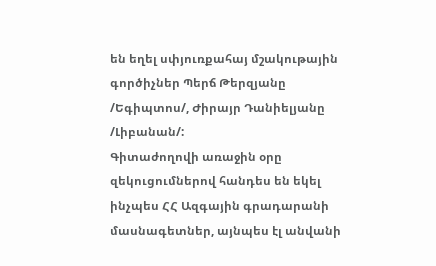են եղել սփյուռքահայ մշակութային գործիչներ Պերճ Թերզյանը /Եգիպտոս/, Ժիրայր Դանիելյանը /Լիբանան/:
Գիտաժողովի առաջին օրը զեկուցումներով հանդես են եկել ինչպես ՀՀ Ազգային գրադարանի մասնագետներ, այնպես էլ անվանի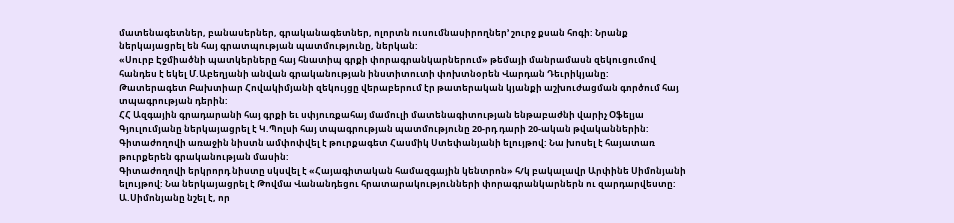մատենագետներ, բանասերներ, գրականագետներ, ոլորտն ուսումնասիրողներ’ շուրջ քսան հոգի: Նրանք ներկայացրել են հայ գրատպության պատմությունը, ներկան:
«Սուրբ Էջմիածնի պատկերները հայ հնատիպ գրքի փորագրանկարներում» թեմայի մանրամասն զեկուցումով հանդես է եկել Մ.Աբեղյանի անվան գրականության ինստիտուտի փոխտնօրեն Վարդան Դեւրիկյանը:
Թատերագետ Բախտիար Հովակիմյանի զեկույցը վերաբերում էր թատերական կյանքի աշխուժացման գործում հայ տպագրության դերին:
ՀՀ Ազգային գրադարանի հայ գրքի եւ սփյուռքահայ մամուլի մատենագիտության ենթաբաժնի վարիչ Օֆելյա Գյուլումյանը ներկայացրել է Կ.Պոլսի հայ տպագրության պատմությունը 20-րդ դարի 20-ական թվականներին:
Գիտաժողովի առաջին նիստն ամփոփվել է թուրքագետ Հասմիկ Ստեփանյանի ելույթով: Նա խոսել է հայատառ թուրքերեն գրականության մասին:
Գիտաժողովի երկրորդ նիստը սկսվել է «Հայագիտական համազգային կենտրոն» հ/կ բակալավր Արփինե Սիմոնյանի ելույթով: Նա ներկայացրել է Թովմա Վանանդեցու հրատարակությունների փորագրանկարներն ու զարդարվեստը: Ա.Սիմոնյանը նշել է, որ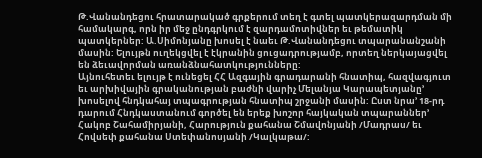Թ.Վանանդեցու հրատարակած գրքերում տեղ է գտել պատկերազարդման մի համակարգ, որն իր մեջ ընդգրկում է զարդամոտիվներ եւ թեմատիկ պատկերներ: Ա.Սիմոնյանը խոսել է նաեւ Թ.Վանանդեցու տպարանանշանի մասին: Ելույթն ուղեկցվել է էկրանին ցուցադրությամբ, որտեղ ներկայացվել են ձեւավորման առանձնահատկությունները:
Այնուհետեւ ելույթ է ունեցել ՀՀ Ազգային գրադարանի հնատիպ, հազվագյուտ եւ արխիվային գրականության բաժնի վարիչ Մելանյա Կարապետյանը’ խոսելով հնդկահայ տպագրության հնատիպ շրջանի մասին: Ըստ նրա’ 18-րդ դարում Հնդկաստանում գործել են երեք խոշոր հայկական տպարաններ’ Հակոբ Շահամիրյանի, Հարություն քահանա Շմավոնյանի /Մադրաս/ եւ Հովսեփ քահանա Ստեփանոսյանի /Կալկաթա/: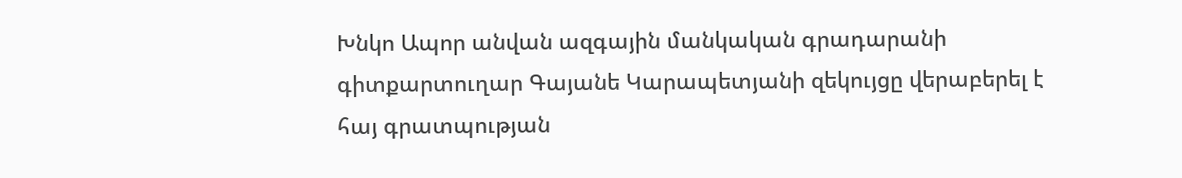Խնկո Ապոր անվան ազգային մանկական գրադարանի գիտքարտուղար Գայանե Կարապետյանի զեկույցը վերաբերել է հայ գրատպության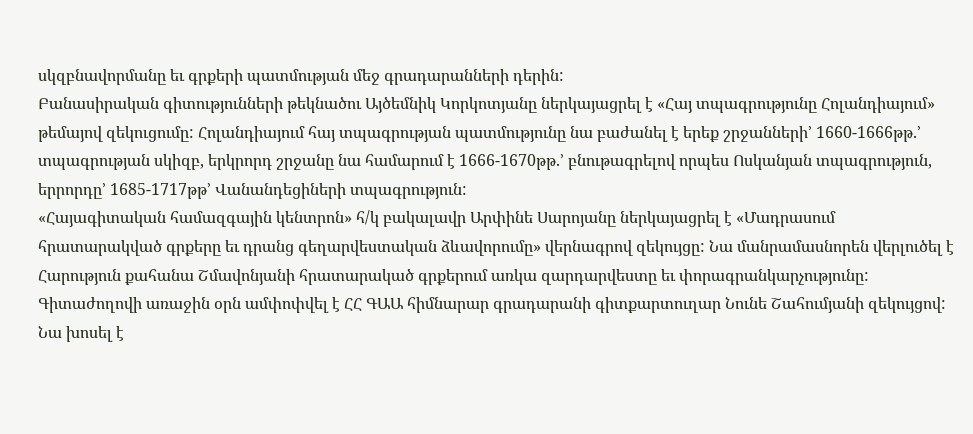սկզբնավորմանը եւ գրքերի պատմության մեջ գրադարանների դերին:
Բանասիրական գիտությունների թեկնածու Այծեմնիկ Կորկոտյանը ներկայացրել է «Հայ տպագրությունը Հոլանդիայում» թեմայով զեկուցումը: Հոլանդիայում հայ տպագրության պատմությունը նա բաժանել է երեք շրջանների’ 1660-1666թթ.’ տպագրության սկիզբ, երկրորդ շրջանը նա համարում է 1666-1670թթ.’ բնութագրելով որպես Ոսկանյան տպագրություն, երրորդը’ 1685-1717թթ’ Վանանդեցիների տպագրություն:
«Հայագիտական համազգային կենտրոն» հ/կ բակալավր Արփինե Սարոյանը ներկայացրել է «Մադրասում հրատարակված գրքերը եւ դրանց գեղարվեստական ձևավորումը» վերնագրով զեկույցը: Նա մանրամասնորեն վերլուծել է Հարություն քահանա Շմավոնյանի հրատարակած գրքերում առկա զարդարվեստը եւ փորագրանկարչությունը:
Գիտաժողովի առաջին օրն ամփոփվել է ՀՀ ԳԱԱ հիմնարար գրադարանի գիտքարտուղար Նունե Շահումյանի զեկույցով: Նա խոսել է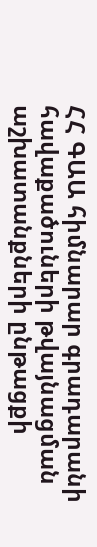ՀՀ ԳԱԱ հիմնարար գրադարանի հավաքածուների թվայնացման աշխատանքների ընթացքի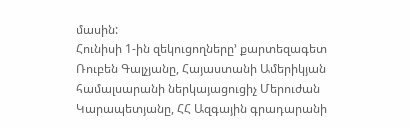մասին:
Հունիսի 1-ին զեկուցողները’ քարտեզագետ Ռուբեն Գալչյանը, Հայաստանի Ամերիկյան համալսարանի ներկայացուցիչ Մերուժան Կարապետյանը, ՀՀ Ազգային գրադարանի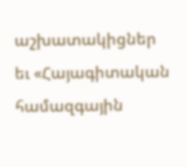աշխատակիցներ եւ «Հայագիտական համազգային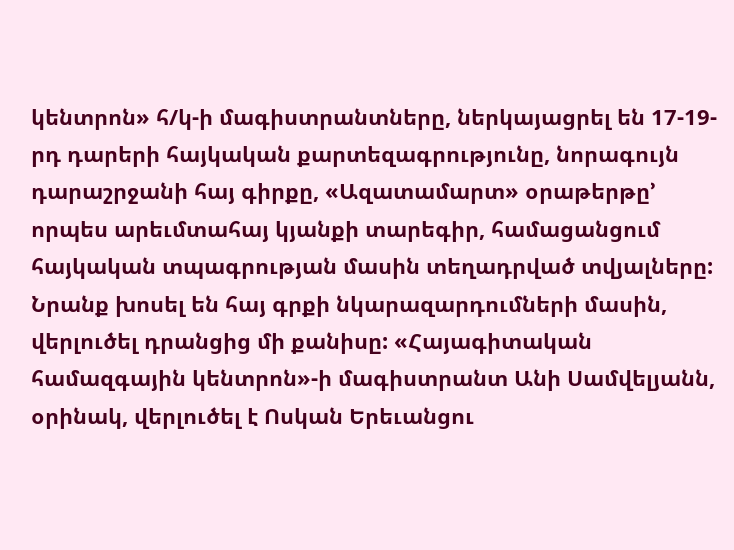կենտրոն» հ/կ-ի մագիստրանտները, ներկայացրել են 17-19-րդ դարերի հայկական քարտեզագրությունը, նորագույն դարաշրջանի հայ գիրքը, «Ազատամարտ» օրաթերթը’ որպես արեւմտահայ կյանքի տարեգիր, համացանցում հայկական տպագրության մասին տեղադրված տվյալները: Նրանք խոսել են հայ գրքի նկարազարդումների մասին, վերլուծել դրանցից մի քանիսը: «Հայագիտական համազգային կենտրոն»-ի մագիստրանտ Անի Սամվելյանն, օրինակ, վերլուծել է Ոսկան Երեւանցու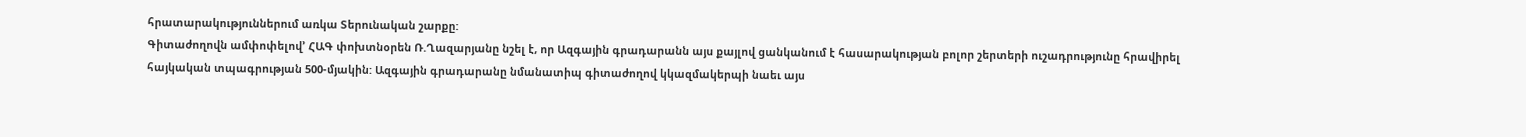հրատարակություններում առկա Տերունական շարքը:
Գիտաժողովն ամփոփելով’ ՀԱԳ փոխտնօրեն Ռ.Ղազարյանը նշել է, որ Ազգային գրադարանն այս քայլով ցանկանում է հասարակության բոլոր շերտերի ուշադրությունը հրավիրել հայկական տպագրության 500-մյակին: Ազգային գրադարանը նմանատիպ գիտաժողով կկազմակերպի նաեւ այս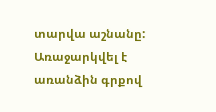տարվա աշնանը: Առաջարկվել է առանձին գրքով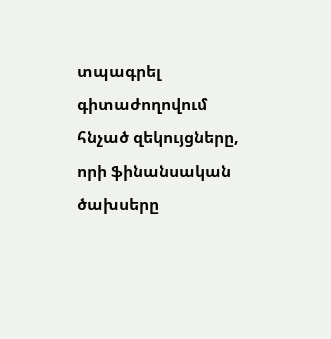տպագրել գիտաժողովում հնչած զեկույցները, որի ֆինանսական ծախսերը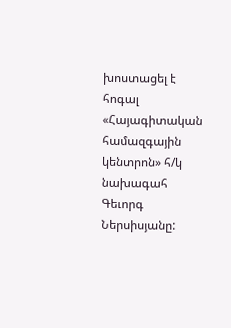խոստացել է հոգալ «Հայագիտական համազգային կենտրոն» հ/կ նախագահ Գեւորգ Ներսիսյանը: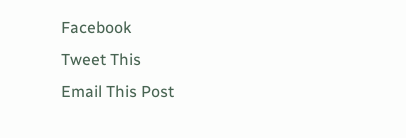Facebook
Tweet This
Email This Post